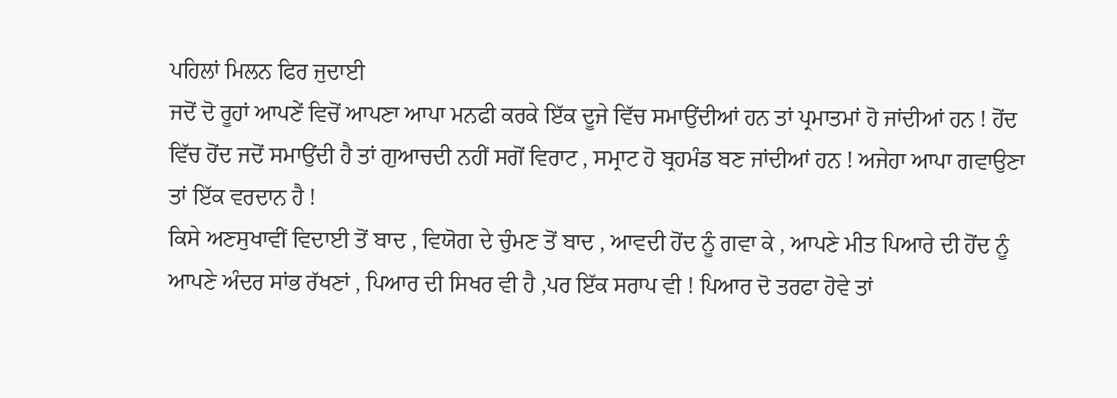ਪਹਿਲਾਂ ਮਿਲਨ ਫਿਰ ਜੁਦਾਈ
ਜਦੋਂ ਦੋ ਰੂਹਾਂ ਆਪਣੇਂ ਵਿਚੋਂ ਆਪਣਾ ਆਪਾ ਮਨਫੀ ਕਰਕੇ ਇੱਕ ਦੂਜੇ ਵਿੱਚ ਸਮਾਉਂਦੀਆਂ ਹਨ ਤਾਂ ਪ੍ਰਮਾਤਮਾਂ ਹੋ ਜਾਂਦੀਆਂ ਹਨ ! ਹੋਂਦ ਵਿੱਚ ਹੋਂਦ ਜਦੋਂ ਸਮਾਉਂਦੀ ਹੈ ਤਾਂ ਗੁਆਚਦੀ ਨਹੀਂ ਸਗੋਂ ਵਿਰਾਟ , ਸਮ੍ਰਾਟ ਹੋ ਬ੍ਰਹਮੰਡ ਬਣ ਜਾਂਦੀਆਂ ਹਨ ! ਅਜੇਹਾ ਆਪਾ ਗਵਾਉਣਾ ਤਾਂ ਇੱਕ ਵਰਦਾਨ ਹੈ !
ਕਿਸੇ ਅਣਸੁਖਾਵੀਂ ਵਿਦਾਈ ਤੋਂ ਬਾਦ , ਵਿਯੋਗ ਦੇ ਚੁੰਮਣ ਤੋਂ ਬਾਦ , ਆਵਦੀ ਹੋਂਦ ਨੂੰ ਗਵਾ ਕੇ , ਆਪਣੇ ਮੀਤ ਪਿਆਰੇ ਦੀ ਹੋਂਦ ਨੂੰ ਆਪਣੇ ਅੰਦਰ ਸਾਂਭ ਰੱਖਣਾਂ , ਪਿਆਰ ਦੀ ਸਿਖਰ ਵੀ ਹੈ ,ਪਰ ਇੱਕ ਸਰਾਪ ਵੀ ! ਪਿਆਰ ਦੋ ਤਰਫਾ ਹੋਵੇ ਤਾਂ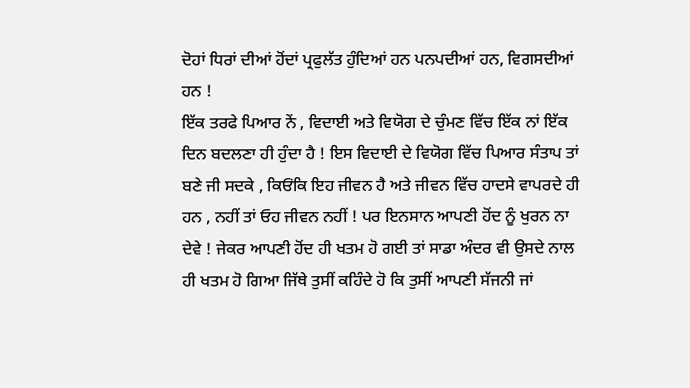ਦੋਹਾਂ ਧਿਰਾਂ ਦੀਆਂ ਹੋਂਦਾਂ ਪ੍ਰਫੁਲੱਤ ਹੁੰਦਿਆਂ ਹਨ ਪਨਪਦੀਆਂ ਹਨ, ਵਿਗਸਦੀਆਂ ਹਨ !
ਇੱਕ ਤਰਫੇ ਪਿਆਰ ਨੇਂ , ਵਿਦਾਈ ਅਤੇ ਵਿਯੋਗ ਦੇ ਚੁੰਮਣ ਵਿੱਚ ਇੱਕ ਨਾਂ ਇੱਕ ਦਿਨ ਬਦਲਣਾ ਹੀ ਹੁੰਦਾ ਹੈ ! ਇਸ ਵਿਦਾਈ ਦੇ ਵਿਯੋਗ ਵਿੱਚ ਪਿਆਰ ਸੰਤਾਪ ਤਾਂ ਬਣੇ ਜੀ ਸਦਕੇ , ਕਿਓਂਕਿ ਇਹ ਜੀਵਨ ਹੈ ਅਤੇ ਜੀਵਨ ਵਿੱਚ ਹਾਦਸੇ ਵਾਪਰਦੇ ਹੀ ਹਨ , ਨਹੀਂ ਤਾਂ ਓਹ ਜੀਵਨ ਨਹੀਂ ! ਪਰ ਇਨਸਾਨ ਆਪਣੀ ਹੋਂਦ ਨੂੰ ਖੁਰਨ ਨਾ ਦੇਵੇ ! ਜੇਕਰ ਆਪਣੀ ਹੋਂਦ ਹੀ ਖਤਮ ਹੋ ਗਈ ਤਾਂ ਸਾਡਾ ਅੰਦਰ ਵੀ ਉਸਦੇ ਨਾਲ ਹੀ ਖਤਮ ਹੋ ਗਿਆ ਜਿੱਥੇ ਤੁਸੀਂ ਕਹਿੰਦੇ ਹੋ ਕਿ ਤੁਸੀਂ ਆਪਣੀ ਸੱਜਨੀ ਜਾਂ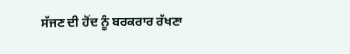ਸੱਜਣ ਦੀ ਹੋਂਦ ਨੂੰ ਬਰਕਰਾਰ ਰੱਖਣਾ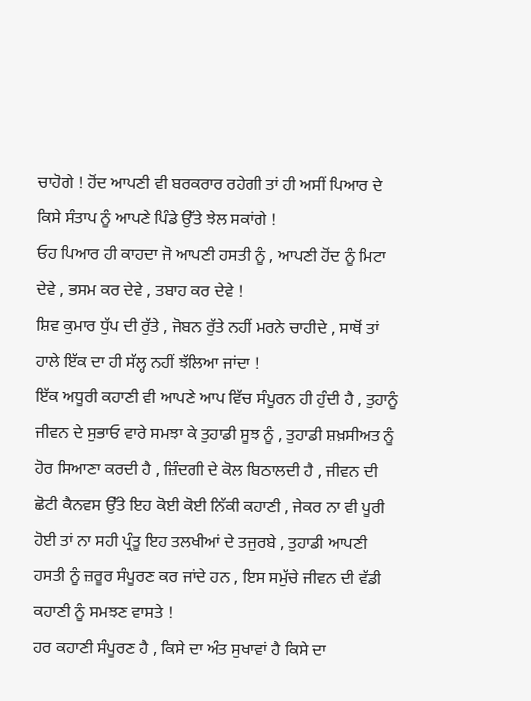ਚਾਹੋਗੇ ! ਹੋਂਦ ਆਪਣੀ ਵੀ ਬਰਕਰਾਰ ਰਹੇਗੀ ਤਾਂ ਹੀ ਅਸੀਂ ਪਿਆਰ ਦੇ ਕਿਸੇ ਸੰਤਾਪ ਨੂੰ ਆਪਣੇ ਪਿੰਡੇ ਉੱਤੇ ਝੇਲ ਸਕਾਂਗੇ !
ਓਹ ਪਿਆਰ ਹੀ ਕਾਹਦਾ ਜੋ ਆਪਣੀ ਹਸਤੀ ਨੂੰ , ਆਪਣੀ ਹੋਂਦ ਨੂੰ ਮਿਟਾ ਦੇਵੇ , ਭਸਮ ਕਰ ਦੇਵੇ , ਤਬਾਹ ਕਰ ਦੇਵੇ !
ਸ਼ਿਵ ਕੁਮਾਰ ਧੁੱਪ ਦੀ ਰੁੱਤੇ , ਜੋਬਨ ਰੁੱਤੇ ਨਹੀਂ ਮਰਨੇ ਚਾਹੀਦੇ , ਸਾਥੋਂ ਤਾਂ ਹਾਲੇ ਇੱਕ ਦਾ ਹੀ ਸੱਲ੍ਹ ਨਹੀਂ ਝੱਲਿਆ ਜਾਂਦਾ !
ਇੱਕ ਅਧੂਰੀ ਕਹਾਣੀ ਵੀ ਆਪਣੇ ਆਪ ਵਿੱਚ ਸੰਪੂਰਨ ਹੀ ਹੁੰਦੀ ਹੈ , ਤੁਹਾਨੂੰ ਜੀਵਨ ਦੇ ਸੁਭਾਓ ਵਾਰੇ ਸਮਝਾ ਕੇ ਤੁਹਾਡੀ ਸੂਝ ਨੂੰ , ਤੁਹਾਡੀ ਸ਼ਖ਼ਸੀਅਤ ਨੂੰ ਹੋਰ ਸਿਆਣਾ ਕਰਦੀ ਹੈ , ਜ਼ਿੰਦਗੀ ਦੇ ਕੋਲ ਬਿਠਾਲਦੀ ਹੈ , ਜੀਵਨ ਦੀ ਛੋਟੀ ਕੈਨਵਸ ਉੱਤੇ ਇਹ ਕੋਈ ਕੋਈ ਨਿੱਕੀ ਕਹਾਣੀ , ਜੇਕਰ ਨਾ ਵੀ ਪੂਰੀ ਹੋਈ ਤਾਂ ਨਾ ਸਹੀ ਪ੍ਰੰਤੂ ਇਹ ਤਲਖੀਆਂ ਦੇ ਤਜੁਰਬੇ , ਤੁਹਾਡੀ ਆਪਣੀ ਹਸਤੀ ਨੂੰ ਜ਼ਰੂਰ ਸੰਪੂਰਣ ਕਰ ਜਾਂਦੇ ਹਨ , ਇਸ ਸਮੁੱਚੇ ਜੀਵਨ ਦੀ ਵੱਡੀ ਕਹਾਣੀ ਨੂੰ ਸਮਝਣ ਵਾਸਤੇ !
ਹਰ ਕਹਾਣੀ ਸੰਪੂਰਣ ਹੈ , ਕਿਸੇ ਦਾ ਅੰਤ ਸੁਖਾਵਾਂ ਹੈ ਕਿਸੇ ਦਾ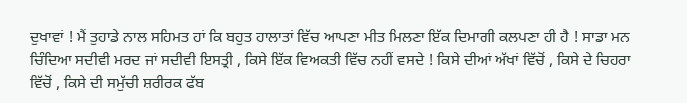ਦੁਖਾਵਾਂ ! ਮੈਂ ਤੁਹਾਡੇ ਨਾਲ ਸਹਿਮਤ ਹਾਂ ਕਿ ਬਹੁਤ ਹਾਲਾਤਾਂ ਵਿੱਚ ਆਪਣਾ ਮੀਤ ਮਿਲਣਾ ਇੱਕ ਦਿਮਾਗੀ ਕਲਪਣਾ ਹੀ ਹੈ ! ਸਾਡਾ ਮਨ ਚਿੰਦਿਆ ਸਦੀਵੀ ਮਰਦ ਜਾਂ ਸਦੀਵੀ ਇਸਤ੍ਰੀ , ਕਿਸੇ ਇੱਕ ਵਿਅਕਤੀ ਵਿੱਚ ਨਹੀਂ ਵਸਦੇ ! ਕਿਸੇ ਦੀਆਂ ਅੱਖਾਂ ਵਿੱਚੋਂ , ਕਿਸੇ ਦੇ ਚਿਹਰਾ ਵਿੱਚੋਂ , ਕਿਸੇ ਦੀ ਸਮੁੱਚੀ ਸ਼ਰੀਰਕ ਫੱਬ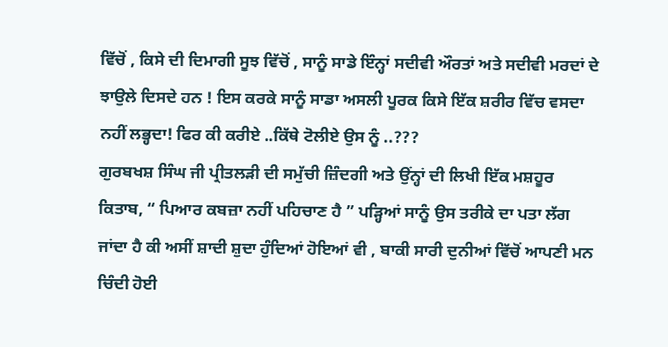ਵਿੱਚੋਂ , ਕਿਸੇ ਦੀ ਦਿਮਾਗੀ ਸੂਝ ਵਿੱਚੋਂ , ਸਾਨੂੰ ਸਾਡੇ ਇੰਨ੍ਹਾਂ ਸਦੀਵੀ ਔਰਤਾਂ ਅਤੇ ਸਦੀਵੀ ਮਰਦਾਂ ਦੇ ਝਾਉਲੇ ਦਿਸਦੇ ਹਨ ! ਇਸ ਕਰਕੇ ਸਾਨੂੰ ਸਾਡਾ ਅਸਲੀ ਪੂਰਕ ਕਿਸੇ ਇੱਕ ਸ਼ਰੀਰ ਵਿੱਚ ਵਸਦਾ ਨਹੀਂ ਲਭ੍ਹਦਾ! ਫਿਰ ਕੀ ਕਰੀਏ ..ਕਿੱਥੇ ਟੋਲੀਏ ਉਸ ਨੂੰ ..???
ਗੁਰਬਖਸ਼ ਸਿੰਘ ਜੀ ਪ੍ਰੀਤਲੜੀ ਦੀ ਸਮੁੱਚੀ ਜ਼ਿੰਦਗੀ ਅਤੇ ਉਂਨ੍ਹਾਂ ਦੀ ਲਿਖੀ ਇੱਕ ਮਸ਼ਹੂਰ ਕਿਤਾਬ, “ ਪਿਆਰ ਕਬਜ਼ਾ ਨਹੀਂ ਪਹਿਚਾਣ ਹੈ ” ਪੜ੍ਹਿਆਂ ਸਾਨੂੰ ਉਸ ਤਰੀਕੇ ਦਾ ਪਤਾ ਲੱਗ ਜਾਂਦਾ ਹੈ ਕੀ ਅਸੀਂ ਸ਼ਾਦੀ ਸ਼ੁਦਾ ਹੁੰਦਿਆਂ ਹੋਇਆਂ ਵੀ , ਬਾਕੀ ਸਾਰੀ ਦੁਨੀਆਂ ਵਿੱਚੋਂ ਆਪਣੀ ਮਨ ਚਿੰਦੀ ਹੋਈ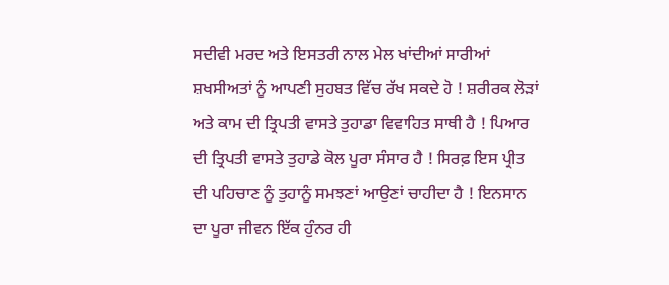ਸਦੀਵੀ ਮਰਦ ਅਤੇ ਇਸਤਰੀ ਨਾਲ ਮੇਲ ਖਾਂਦੀਆਂ ਸਾਰੀਆਂ ਸ਼ਖਸੀਅਤਾਂ ਨੂੰ ਆਪਣੀ ਸੁਹਬਤ ਵਿੱਚ ਰੱਖ ਸਕਦੇ ਹੋ ! ਸ਼ਰੀਰਕ ਲੋੜਾਂ ਅਤੇ ਕਾਮ ਦੀ ਤ੍ਰਿਪਤੀ ਵਾਸਤੇ ਤੁਹਾਡਾ ਵਿਵਾਹਿਤ ਸਾਥੀ ਹੈ ! ਪਿਆਰ ਦੀ ਤ੍ਰਿਪਤੀ ਵਾਸਤੇ ਤੁਹਾਡੇ ਕੋਲ ਪੂਰਾ ਸੰਸਾਰ ਹੈ ! ਸਿਰਫ਼ ਇਸ ਪ੍ਰੀਤ ਦੀ ਪਹਿਚਾਣ ਨੂੰ ਤੁਹਾਨੂੰ ਸਮਝਣਾਂ ਆਉਣਾਂ ਚਾਹੀਦਾ ਹੈ ! ਇਨਸਾਨ ਦਾ ਪੂਰਾ ਜੀਵਨ ਇੱਕ ਹੁੰਨਰ ਹੀ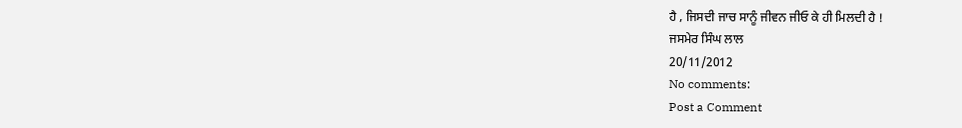ਹੈ , ਜਿਸਦੀ ਜਾਚ ਸਾਨੂੰ ਜੀਵਨ ਜੀਓ ਕੇ ਹੀ ਮਿਲਦੀ ਹੈ !
ਜਸਮੇਰ ਸਿੰਘ ਲਾਲ
20/11/2012
No comments:
Post a Comment